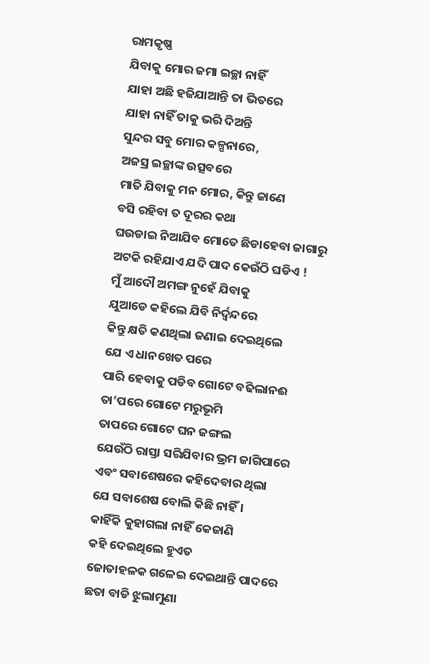ରାମକୃଷ୍ଣ
ଯିବାକୁ ମୋର ଜମା ଇଚ୍ଛା ନାହିଁ
ଯାହା ଅଛି ହଜିଯାଆନ୍ତି ତା ଭିତରେ
ଯାହା ନାହିଁ ତାକୁ ଭରି ଦିଅନ୍ତି
ସୁନ୍ଦର ସବୁ ମୋର କଳ୍ପନାରେ,
ଅଜସ୍ର ଇଚ୍ଛାଙ୍କ ଉତ୍ସବରେ
ମାତି ଯିବାକୁ ମନ ମୋର, କିନ୍ତୁ ଜାଣେ
ବସି ରହିବା ତ ଦୂରର କଥା
ଘଉଡାଇ ନିଆଯିବ ମୋତେ ଛିଡାହେବା ଜାଗାରୁ
ଅଟକି ରହିଯାଏ ଯଦି ପାଦ କେଉଁଠି ଘଡିଏ !
ମୁଁ ଆଦୌ ଅମଙ୍ଗ ନୁହେଁ ଯିବାକୁ
ଯୁଆଡେ କହିଲେ ଯିବି ନିର୍ଦ୍ବନ୍ଦରେ
କିନ୍ତୁ କ୍ଷତି କଣଥିଲା ଜଣାଇ ଦେଇଥିଲେ
ଯେ ଏ ଧାନଖେତ ପରେ
ପାରି ହେବାକୁ ପଡିବ ଗୋଟେ ବଢିଲାନଈ
ତା’ପରେ ଗୋଟେ ମରୁଭୂମି
ତାପରେ ଗୋଟେ ଘନ ଜଙ୍ଗଲ
ଯେଉଁଠି ରାସ୍ତା ସରିଯିବାର ଭ୍ରମ ଜାଗିପାରେ
ଏବଂ ସବାଶେଷରେ କହିଦେବାର ଥିଲା
ଯେ ସବାଶେଷ ବୋଲି କିଛି ନାହିଁ ।
କାହିଁକି କୁହାଗଲା ନାହିଁ କେଜାଣି
କହି ଦେଇଥିଲେ ହୁଏତ
ଜୋତାହଳକ ଗଳେଇ ଦେଇଥାନ୍ତି ପାଦରେ
ଛତା ବାଡି ଝୁଲାମୁଣା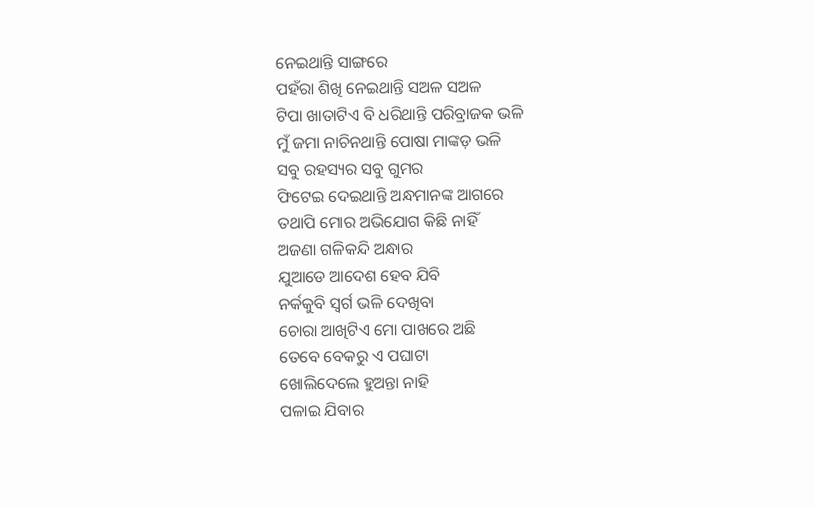ନେଇଥାନ୍ତି ସାଙ୍ଗରେ
ପହଁରା ଶିଖି ନେଇଥାନ୍ତି ସଅଳ ସଅଳ
ଟିପା ଖାତାଟିଏ ବି ଧରିଥାନ୍ତି ପରିବ୍ରାଜକ ଭଳି
ମୁଁ ଜମା ନାଚିନଥାନ୍ତି ପୋଷା ମାଙ୍କଡ଼ ଭଳି
ସବୁ ରହସ୍ୟର ସବୁ ଗୁମର
ଫିଟେଇ ଦେଇଥାନ୍ତି ଅନ୍ଧମାନଙ୍କ ଆଗରେ
ତଥାପି ମୋର ଅଭିଯୋଗ କିଛି ନାହିଁ
ଅଜଣା ଗଳିକନ୍ଦି ଅନ୍ଧାର
ଯୁଆଡେ ଆଦେଶ ହେବ ଯିବି
ନର୍କକୁବି ସ୍ବର୍ଗ ଭଳି ଦେଖିବା
ଚୋରା ଆଖିଟିଏ ମୋ ପାଖରେ ଅଛି
ତେବେ ବେକରୁ ଏ ପଘାଟା
ଖୋଲିଦେଲେ ହୁଅନ୍ତା ନାହି
ପଳାଇ ଯିବାର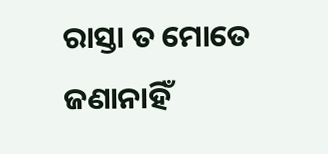ରାସ୍ତା ତ ମୋତେ ଜଣାନାହିଁ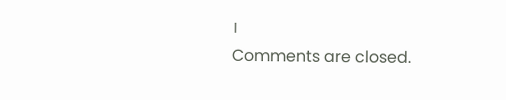।
Comments are closed.